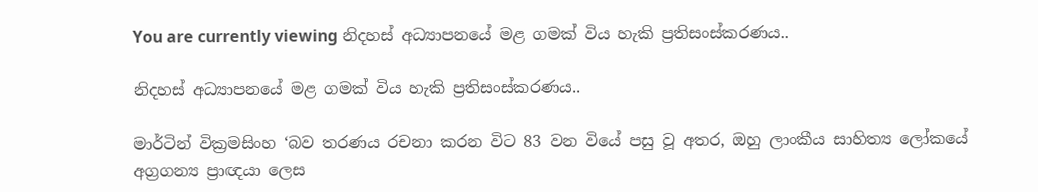You are currently viewing නිදහස් අධ්‍යාපනයේ මළ ගමක් විය හැකි ප්‍රතිසංස්කරණය..

නිදහස් අධ්‍යාපනයේ මළ ගමක් විය හැකි ප්‍රතිසංස්කරණය..

මාර්ටින් වික්‍රමසිංහ ‘බව තරණය රචනා කරන විට 83 වන වියේ පසු වූ අතර, ඔහු ලාංකීය සාහිත්‍ය ලෝකයේ අග්‍රගන්‍ය ප්‍රාඥයා ලෙස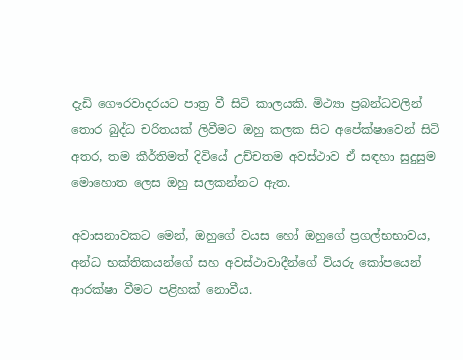දැඩි ගෞරවාදරයට පාත්‍ර වී සිටි කාලයකි. මිථ්‍යා ප්‍රබන්ධවලින් තොර බුද්ධ චරිතයක් ලිවීමට ඔහු කලක සිට අපේක්ෂාවෙන් සිටි අතර, තම කීර්තිමත් දිවියේ උච්චතම අවස්ථාව ඒ සඳහා සුදුසුම මොහොත ලෙස ඔහු සලකන්නට ඇත.

අවාසනාවකට මෙන්, ඔහුගේ වයස හෝ ඔහුගේ ප්‍රගල්භභාවය, අන්ධ භක්තිකයන්ගේ සහ අවස්ථාවාදීන්ගේ වියරු කෝපයෙන් ආරක්ෂා වීමට පළිහක් නොවීය.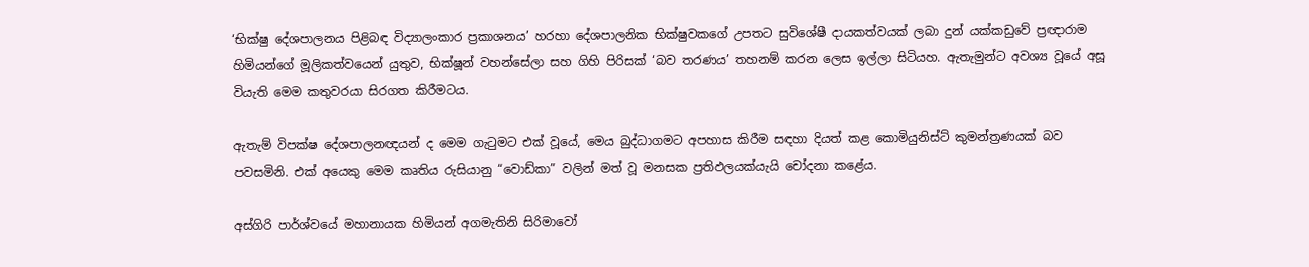‘භික්ෂු දේශපාලනය පිළිබඳ විද්‍යාලංකාර ප්‍රකාශනය’ හරහා දේශපාලනික භික්ෂුවකගේ උපතට සුවිශේෂී දායකත්වයක් ලබා දුන් යක්කඩුවේ ප්‍රඥාරාම හිමියන්ගේ මූලිකත්වයෙන් යුතුව, භික්ෂූන් වහන්සේලා සහ ගිහි පිරිසක් ‘බව තරණය’ තහනම් කරන ලෙස ඉල්ලා සිටියහ. ඇතැමුන්ට අවශ්‍ය වූයේ අසූ වියැති මෙම කතුවරයා සිරගත කිරීමටය.

ඇතැම් විපක්ෂ දේශපාලනඥයන් ද මෙම ගැටුමට එක් වූයේ, මෙය බුද්ධාගමට අපහාස කිරීම සඳහා දියත් කළ කොමියුනිස්ට් කුමන්ත්‍රණයක් බව පවසමිනි. එක් අයෙකු මෙම කෘතිය රුසියානු “වොඩ්කා” වලින් මත් වූ මනසක ප්‍රතිඵලයක්යැයි චෝදනා කළේය.

අස්ගිරි පාර්ශ්වයේ මහානායක හිමියන් අගමැතිනි සිරිමාවෝ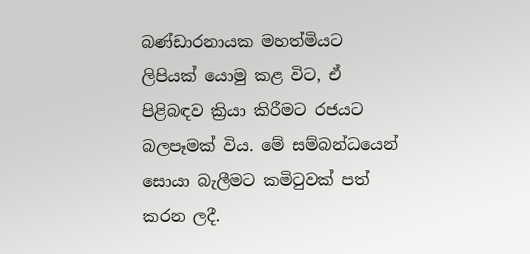බණ්ඩාරනායක මහත්මියට ලිපියක් යොමු කළ විට, ඒ පිළිබඳව ක්‍රියා කිරීමට රජයට බලපෑමක් විය. මේ සම්බන්ධයෙන් සොයා බැලීමට කමිටුවක් පත් කරන ලදී.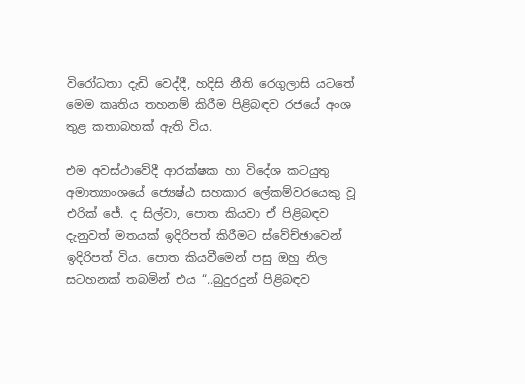විරෝධතා දැඩි වෙද්දී, හදිසි නීති රෙගුලාසි යටතේ මෙම කෘතිය තහනම් කිරීම පිළිබඳව රජයේ අංශ තුළ කතාබහක් ඇති විය.

එම අවස්ථාවේදී ආරක්ෂක හා විදේශ කටයුතු අමාත්‍යාංශයේ ජ්‍යෙෂ්ඨ සහකාර ලේකම්වරයෙකු වූ එරික් ජේ. ද සිල්වා, පොත කියවා ඒ පිළිබඳව දැනුවත් මතයක් ඉදිරිපත් කිරීමට ස්වේච්ඡාවෙන් ඉදිරිපත් විය. පොත කියවීමෙන් පසු ඔහු නිල සටහනක් තබමින් එය “..බුදුරදුන් පිළිබඳව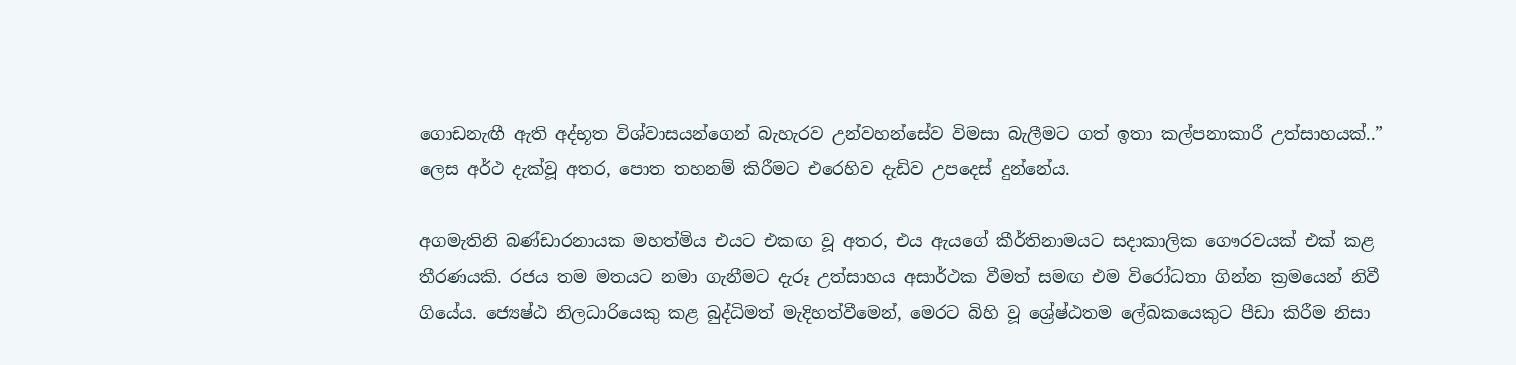ගොඩනැඟී ඇති අද්භූත විශ්වාසයන්ගෙන් බැහැරව උන්වහන්සේව විමසා බැලීමට ගත් ඉතා කල්පනාකාරී උත්සාහයක්..” ලෙස අර්ථ දැක්වූ අතර, පොත තහනම් කිරීමට එරෙහිව දැඩිව උපදෙස් දුන්නේය.

අගමැතිනි බණ්ඩාරනායක මහත්මිය එයට එකඟ වූ අතර, එය ඇයගේ කීර්තිනාමයට සදාකාලික ගෞරවයක් එක් කළ තීරණයකි. රජය තම මතයට නමා ගැනීමට දැරූ උත්සාහය අසාර්ථක වීමත් සමඟ එම විරෝධතා ගින්න ක්‍රමයෙන් නිවී ගියේය. ජ්‍යෙෂ්ඨ නිලධාරියෙකු කළ බුද්ධිමත් මැදිහත්වීමෙන්, මෙරට බිහි වූ ශ්‍රේෂ්ඨතම ලේඛකයෙකුට පීඩා කිරීම නිසා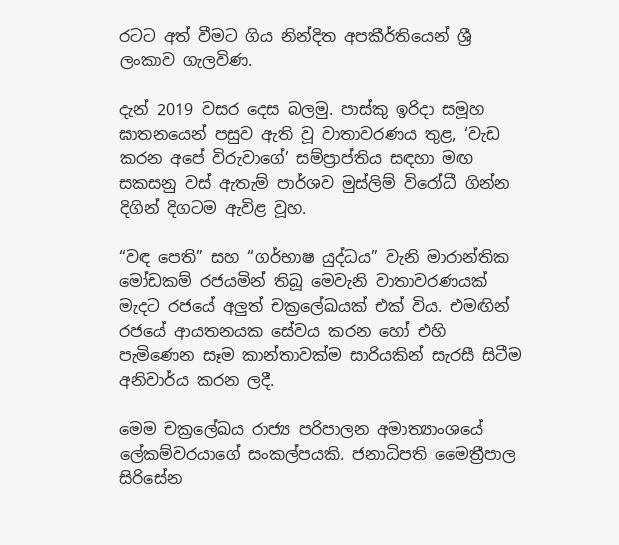රටට අත් වීමට ගිය නින්දිත අපකීර්තියෙන් ශ්‍රී ලංකාව ගැලවිණ.

දැන් 2019 වසර දෙස බලමු. පාස්කු ඉරිදා සමූහ ඝාතනයෙන් පසුව ඇති වූ වාතාවරණය තුළ, ‘වැඩ කරන අපේ විරුවාගේ’ සම්ප්‍රාප්තිය සඳහා මඟ සකසනු වස් ඇතැම් පාර්ශව මුස්ලිම් විරෝධී ගින්න දිගින් දිගටම ඇවිළ වූහ.

“වඳ පෙති” සහ “ගර්භාෂ යුද්ධය” වැනි මාරාන්තික මෝඩකම් රජයමින් තිබූ මෙවැනි වාතාවරණයක් මැදට රජයේ අලුත් චක්‍රලේඛයක් එක් විය. එමඟින් රජයේ ආයතනයක සේවය කරන හෝ එහි පැමිණෙන සෑම කාන්තාවක්ම සාරියකින් සැරසී සිටීම අනිවාර්ය කරන ලදී.

මෙම චක්‍රලේඛය රාජ්‍ය පරිපාලන අමාත්‍යාංශයේ ලේකම්වරයාගේ සංකල්පයකි. ජනාධිපති මෛත්‍රීපාල සිරිසේන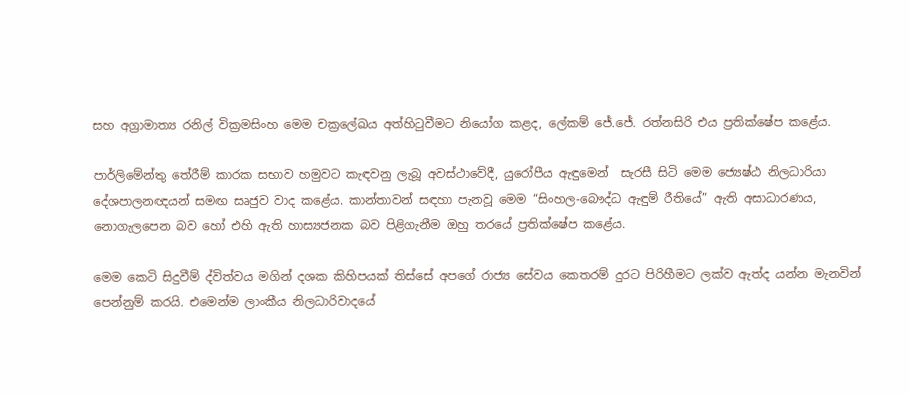සහ අග්‍රාමාත්‍ය රනිල් වික්‍රමසිංහ මෙම චක්‍රලේඛය අත්හිටුවීමට නියෝග කළද, ලේකම් ජේ.ජේ. රත්නසිරි එය ප්‍රතික්ෂේප කළේය.

පාර්ලිමේන්තු තේරීම් කාරක සභාව හමුවට කැඳවනු ලැබූ අවස්ථාවේදී, යුරෝපීය ඇඳුමෙන්  සැරසී සිටි මෙම ජ්‍යෙෂ්ඨ නිලධාරියා දේශපාලනඥයන් සමඟ සෘජුව වාද කළේය. කාන්තාවන් සඳහා පැනවූ මෙම “සිංහල-බෞද්ධ ඇඳුම් රීතියේ” ඇති අසාධාරණය, නොගැලපෙන බව හෝ එහි ඇති හාස්‍යජනක බව පිළිගැනීම ඔහු තරයේ ප්‍රතික්ෂේප කළේය.

මෙම කෙටි සිදුවීම් ද්විත්වය මගින් දශක කිහිපයක් තිස්සේ අපගේ රාජ්‍ය සේවය කෙතරම් දුරට පිරිහීමට ලක්ව ඇත්ද යන්න මැනවින් පෙන්නුම් කරයි. එමෙන්ම ලාංකීය නිලධාරිවාදයේ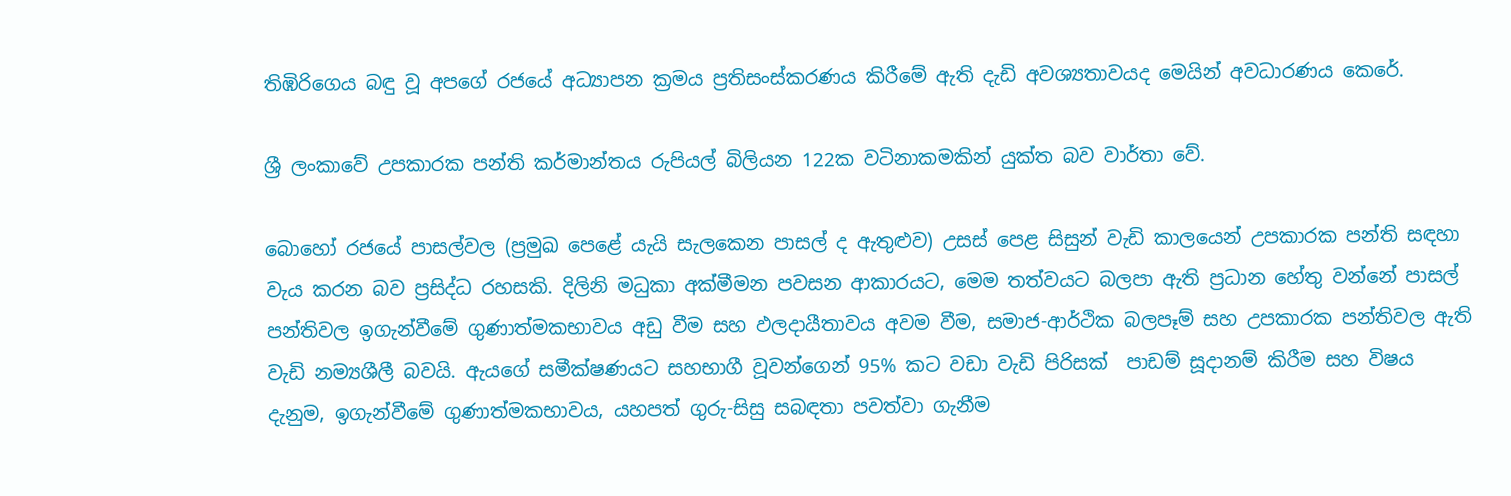තිඹිරිගෙය බඳු වූ අපගේ රජයේ අධ්‍යාපන ක්‍රමය ප්‍රතිසංස්කරණය කිරීමේ ඇති දැඩි අවශ්‍යතාවයද මෙයින් අවධාරණය කෙරේ.

ශ්‍රී ලංකාවේ උපකාරක පන්ති කර්මාන්තය රුපියල් බිලියන 122ක වටිනාකමකින් යුක්ත බව වාර්තා වේ.

බොහෝ රජයේ පාසල්වල (ප්‍රමුඛ පෙළේ යැයි සැලකෙන පාසල් ද ඇතුළුව) උසස් පෙළ සිසුන් වැඩි කාලයෙන් උපකාරක පන්ති සඳහා වැය කරන බව ප්‍රසිද්ධ රහසකි. දිලිනි මධුකා අක්මීමන පවසන ආකාරයට, මෙම තත්වයට බලපා ඇති ප්‍රධාන හේතු වන්නේ පාසල් පන්තිවල ඉගැන්වීමේ ගුණාත්මකභාවය අඩු වීම සහ ඵලදායීතාවය අවම වීම, සමාජ-ආර්ථික බලපෑම් සහ උපකාරක පන්තිවල ඇති වැඩි නම්‍යශීලී බවයි. ඇයගේ සමීක්ෂණයට සහභාගී වූවන්ගෙන් 95% කට වඩා වැඩි පිරිසක්  පාඩම් සූදානම් කිරීම සහ විෂය දැනුම, ඉගැන්වීමේ ගුණාත්මකභාවය, යහපත් ගුරු-සිසු සබඳතා පවත්වා ගැනීම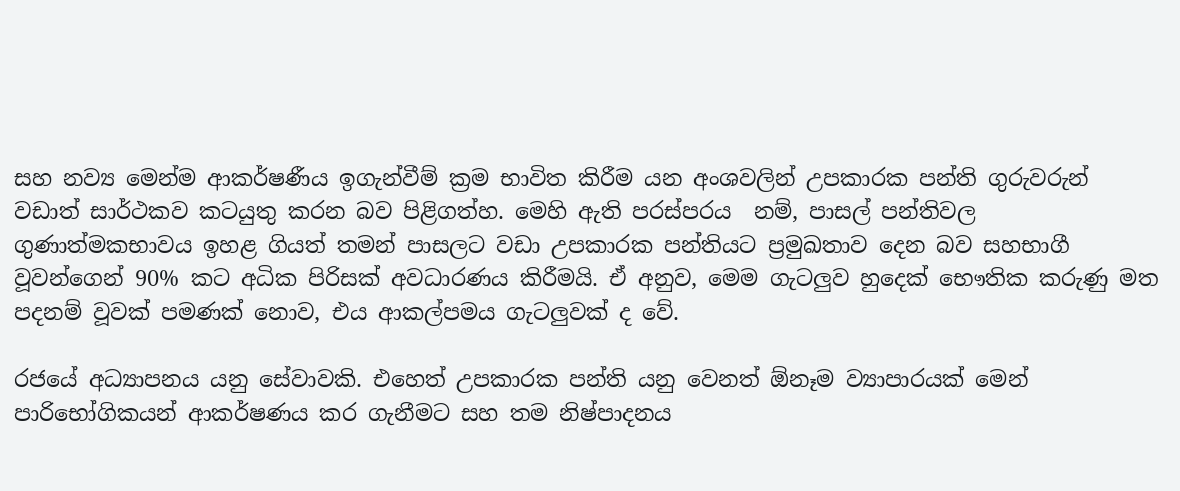සහ නව්‍ය මෙන්ම ආකර්ෂණීය ඉගැන්වීම් ක්‍රම භාවිත කිරීම යන අංශවලින් උපකාරක පන්ති ගුරුවරුන් වඩාත් සාර්ථකව කටයුතු කරන බව පිළිගත්හ. මෙහි ඇති පරස්පරය  නම්, පාසල් පන්තිවල ගුණාත්මකභාවය ඉහළ ගියත් තමන් පාසලට වඩා උපකාරක පන්තියට ප්‍රමුඛතාව දෙන බව සහභාගී වූවන්ගෙන් 90% කට අධික පිරිසක් අවධාරණය කිරීමයි. ඒ අනුව, මෙම ගැටලුව හුදෙක් භෞතික කරුණු මත පදනම් වූවක් පමණක් නොව, එය ආකල්පමය ගැටලුවක් ද වේ.

රජයේ අධ්‍යාපනය යනු සේවාවකි. එහෙත් උපකාරක පන්ති යනු වෙනත් ඕනෑම ව්‍යාපාරයක් මෙන් පාරිභෝගිකයන් ආකර්ෂණය කර ගැනීමට සහ තම නිෂ්පාදනය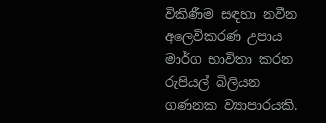විකිණීම සඳහා නවීන අලෙවිකරණ උපාය මාර්ග භාවිතා කරන රුපියල් බිලියන ගණනක ව්‍යාපාරයකි.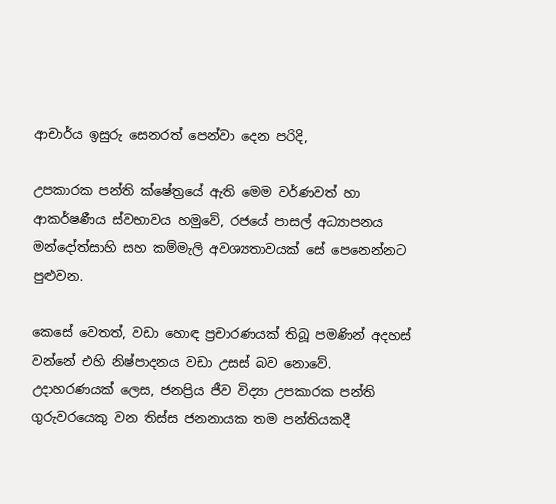ආචාර්ය ඉසුරු සෙනරත් පෙන්වා දෙන පරිදි,

උපකාරක පන්ති ක්ෂේත්‍රයේ ඇති මෙම වර්ණවත් හා ආකර්ෂණීය ස්වභාවය හමුවේ, රජයේ පාසල් අධ්‍යාපනය මන්දෝත්සාහි සහ කම්මැලි අවශ්‍යතාවයක් සේ පෙනෙන්නට පුළුවන.

කෙසේ වෙතත්, වඩා හොඳ ප්‍රචාරණයක් තිබූ පමණින් අදහස් වන්නේ එහි නිෂ්පාදනය වඩා උසස් බව නොවේ. උදාහරණයක් ලෙස, ජනප්‍රිය ජීව විද්‍යා උපකාරක පන්ති ගුරුවරයෙකු වන තිස්ස ජනනායක තම පන්තියකදී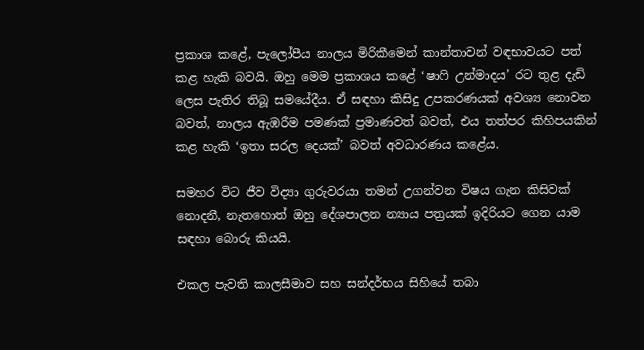ප්‍රකාශ කළේ, පැලෝපීය නාලය මිරිකීමෙන් කාන්තාවන් වඳභාවයට පත් කළ හැකි බවයි. ඔහු මෙම ප්‍රකාශය කළේ ‘ෂාෆි උන්මාදය’ රට තුළ දැඩි ලෙස පැතිර තිබූ සමයේදීය. ඒ සඳහා කිසිදු උපකරණයක් අවශ්‍ය නොවන බවත්, නාලය ඇඹරීම පමණක් ප්‍රමාණවත් බවත්, එය තත්පර කිහිපයකින් කළ හැකි ‘ඉතා සරල දෙයක්’ බවත් අවධාරණය කළේය.

සමහර විට ජීව විද්‍යා ගුරුවරයා තමන් උගන්වන විෂය ගැන කිසිවක් නොදනී, නැතහොත් ඔහු දේශපාලන න්‍යාය පත්‍රයක් ඉදිරියට ගෙන යාම සඳහා බොරු කියයි.

එකල පැවති කාලසීමාව සහ සන්දර්භය සිහියේ තබා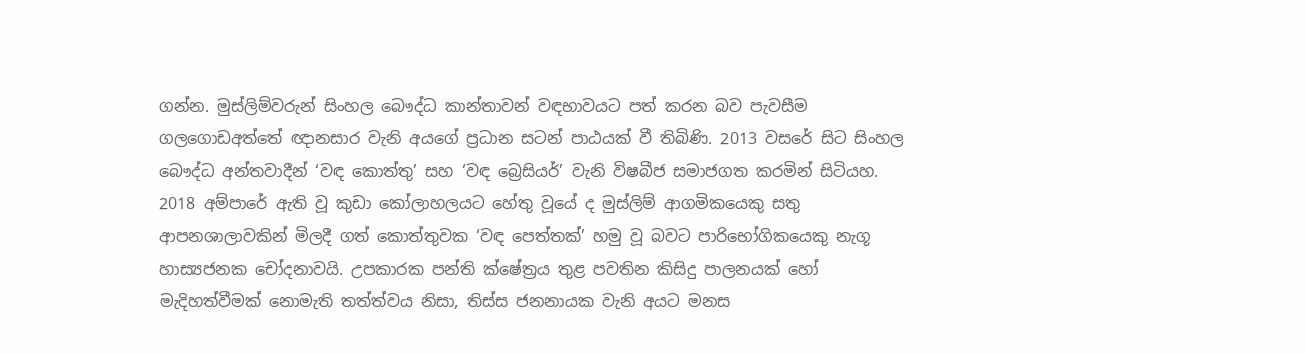ගන්න. මුස්ලිම්වරුන් සිංහල බෞද්ධ කාන්තාවන් වඳභාවයට පත් කරන බව පැවසීම ගලගොඩඅත්තේ ඥානසාර වැනි අයගේ ප්‍රධාන සටන් පාඨයක් වී තිබිණි. 2013 වසරේ සිට සිංහල බෞද්ධ අන්තවාදීන් ‘වඳ කොත්තු’ සහ ‘වඳ බ්‍රෙසියර්’ වැනි විෂබීජ සමාජගත කරමින් සිටියහ. 2018 අම්පාරේ ඇති වූ කුඩා කෝලාහලයට හේතු වූයේ ද මුස්ලිම් ආගමිකයෙකු සතු ආපනශාලාවකින් මිලදී ගත් කොත්තුවක ‘වඳ පෙත්තක්’ හමු වූ බවට පාරිභෝගිකයෙකු නැගූ හාස්‍යජනක චෝදනාවයි. උපකාරක පන්ති ක්ෂේත්‍රය තුළ පවතින කිසිදු පාලනයක් හෝ මැදිහත්වීමක් නොමැති තත්ත්වය නිසා, තිස්ස ජනනායක වැනි අයට මනස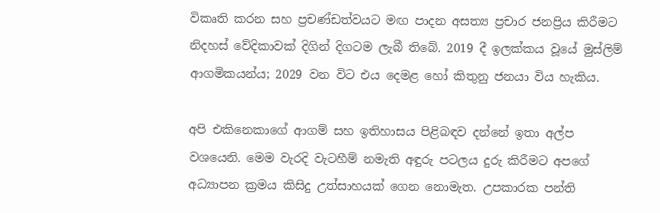විකෘති කරන සහ ප්‍රචණ්ඩත්වයට මඟ පාදන අසත්‍ය ප්‍රචාර ජනප්‍රිය කිරීමට නිදහස් වේදිකාවක් දිගින් දිගටම ලැබී තිබේ. 2019 දී ඉලක්කය වූයේ මුස්ලිම් ආගමිකයන්ය; 2029 වන විට එය දෙමළ හෝ කිතුනු ජනයා විය හැකිය.

අපි එකිනෙකාගේ ආගම් සහ ඉතිහාසය පිළිබඳව දන්නේ ඉතා අල්ප වශයෙනි. මෙම වැරදි වැටහීම් නමැති අඳුරු පටලය දුරු කිරීමට අපගේ අධ්‍යාපන ක්‍රමය කිසිදු උත්සාහයක් ගෙන නොමැත. උපකාරක පන්ති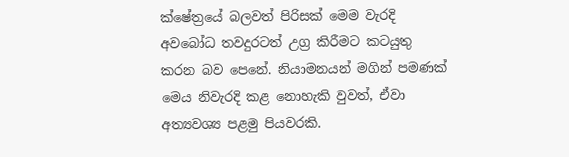ක්ෂේත්‍රයේ බලවත් පිරිසක් මෙම වැරදි අවබෝධ තවදුරටත් උග්‍ර කිරීමට කටයුතු කරන බව පෙනේ. නියාමනයන් මගින් පමණක් මෙය නිවැරදි කළ නොහැකි වුවත්, ඒවා අත්‍යවශ්‍ය පළමු පියවරකි.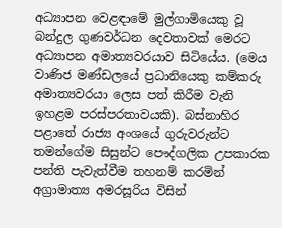අධ්‍යාපන වෙළඳාමේ මුල්ගාමියෙකු වූ බන්දුල ගුණවර්ධන දෙවතාවක් මෙරට අධ්‍යාපන අමාත්‍යවරයාව සිටියේය. (මෙය වාණිජ මණ්ඩලයේ ප්‍රධානියෙකු කම්කරු අමාත්‍යවරයා ලෙස පත් කිරීම වැනි ඉහළම පරස්පරතාවයකි). බස්නාහිර පළාතේ රාජ්‍ය අංශයේ ගුරුවරුන්ට තමන්ගේම සිසුන්ට පෞද්ගලික උපකාරක පන්ති පැවැත්වීම තහනම් කරමින් අග්‍රාමාත්‍ය අමරසූරිය විසින්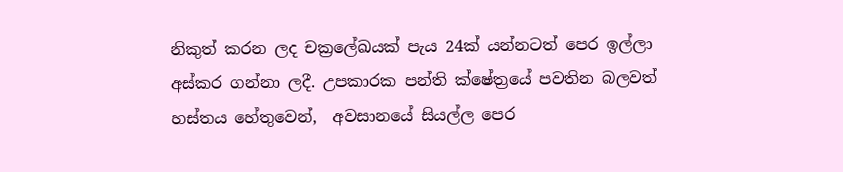නිකුත් කරන ලද චක්‍රලේඛයක් පැය 24ක් යන්නටත් පෙර ඉල්ලා අස්කර ගන්නා ලදී. උපකාරක පන්ති ක්ෂේත්‍රයේ පවතින බලවත් හස්තය හේතුවෙන්,  අවසානයේ සියල්ල පෙර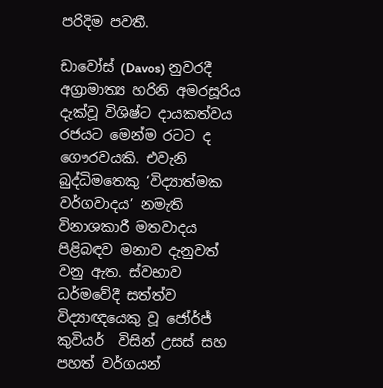පරිදිම පවතී.

ඩාවෝස් (Davos) නුවරදී අග්‍රාමාත්‍ය හරිනි අමරසූරිය දැක්වූ විශිෂ්ට දායකත්වය රජයට මෙන්ම රටට ද ගෞරවයකි. එවැනි බුද්ධිමතෙකු ‘විද්‍යාත්මක වර්ගවාදය’ නමැති විනාශකාරී මතවාදය පිළිබඳව මනාව දැනුවත් වනු ඇත. ස්වභාව ධර්මවේදී සත්ත්ව විද්‍යාඥයෙකු වූ ජෝර්ජ් කුවියර්  විසින් උසස් සහ පහත් වර්ගයන්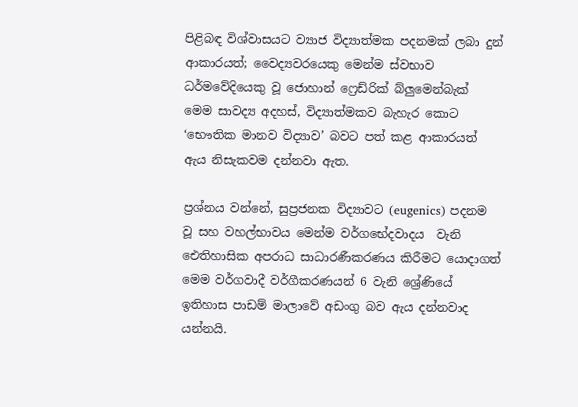පිළිබඳ විශ්වාසයට ව්‍යාජ විද්‍යාත්මක පදනමක් ලබා දුන් ආකාරයත්; වෛද්‍යවරයෙකු මෙන්ම ස්වභාව ධර්මවේදියෙකු වූ ජොහාන් ෆ්‍රෙඩ්රික් බ්ලුමෙන්බැක්  මෙම සාවද්‍ය අදහස්, විද්‍යාත්මකව බැහැර කොට ‘භෞතික මානව විද්‍යාව’ බවට පත් කළ ආකාරයත් ඇය නිසැකවම දන්නවා ඇත.

ප්‍රශ්නය වන්නේ, සුප්‍රජනක විද්‍යාවට (eugenics) පදනම වූ සහ වහල්භාවය මෙන්ම වර්ගභේදවාදය  වැනි ඓතිහාසික අපරාධ සාධාරණීකරණය කිරීමට යොදාගත් මෙම වර්ගවාදී වර්ගීකරණයන් 6 වැනි ශ්‍රේණියේ ඉතිහාස පාඩම් මාලාවේ අඩංගු බව ඇය දන්නවාද යන්නයි.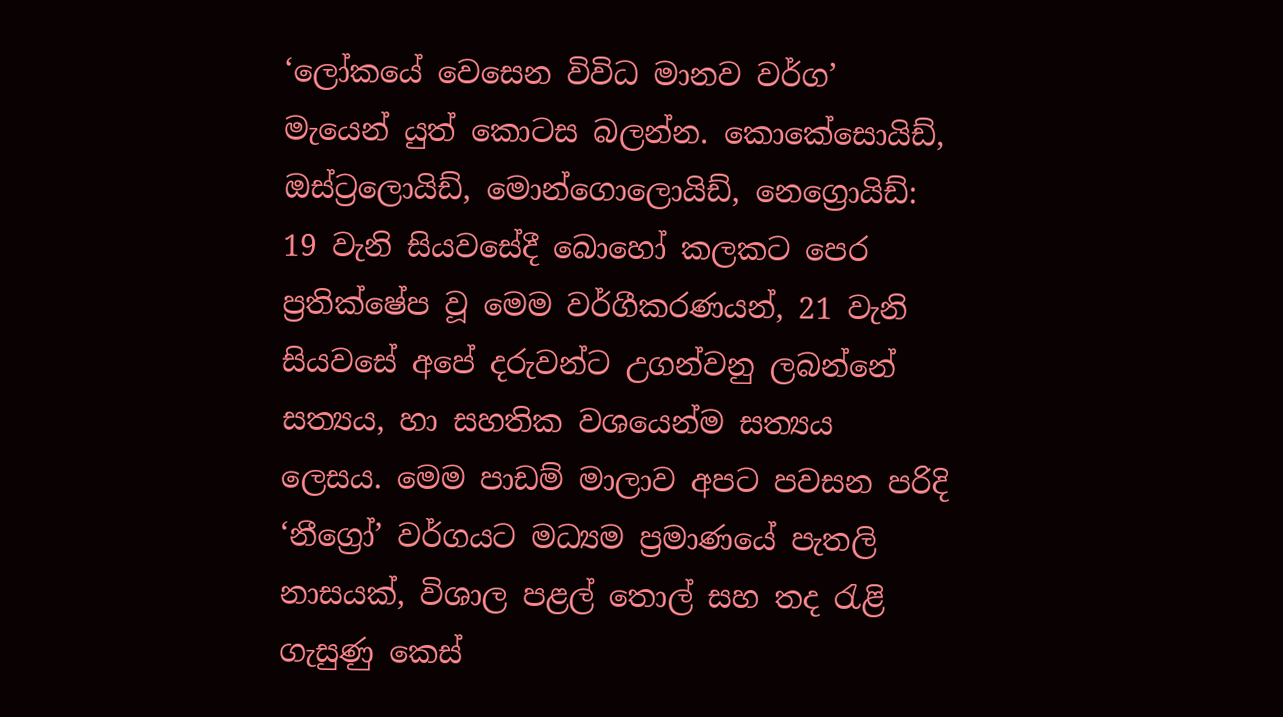‘ලෝකයේ වෙසෙන විවිධ මානව වර්ග’ මැයෙන් යුත් කොටස බලන්න. කොකේසොයිඩ්, ඔස්ට්‍රලොයිඩ්, මොන්ගොලොයිඩ්, නෙග්‍රොයිඩ්: 19 වැනි සියවසේදී බොහෝ කලකට පෙර ප්‍රතික්ෂේප වූ මෙම වර්ගීකරණයන්, 21 වැනි සියවසේ අපේ දරුවන්ට උගන්වනු ලබන්නේ සත්‍යය, හා සහතික වශයෙන්ම සත්‍යය ලෙසය. මෙම පාඩම් මාලාව අපට පවසන පරිදි ‘නීග්‍රෝ’ වර්ගයට මධ්‍යම ප්‍රමාණයේ පැතලි නාසයක්, විශාල පළල් තොල් සහ තද රැළි ගැසුණු කෙස්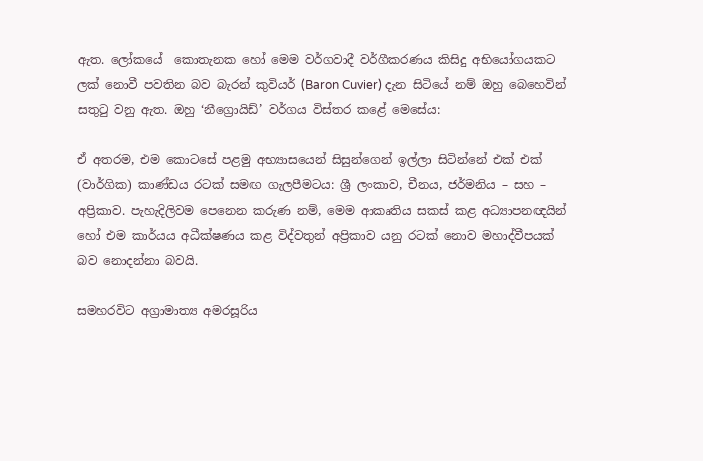ඇත. ලෝකයේ  කොතැනක හෝ මෙම වර්ගවාදී වර්ගීකරණය කිසිදු අභියෝගයකට ලක් නොවී පවතින බව බැරන් කුවියර් (Baron Cuvier) දැන සිටියේ නම් ඔහු බෙහෙවින් සතුටු වනු ඇත. ඔහු ‘නීග්‍රොයිඩ්’ වර්ගය විස්තර කළේ මෙසේය:

ඒ අතරම, එම කොටසේ පළමු අභ්‍යාසයෙන් සිසුන්ගෙන් ඉල්ලා සිටින්නේ එක් එක් (වාර්ගික) කාණ්ඩය රටක් සමඟ ගැලපීමටය: ශ්‍රී ලංකාව, චීනය, ජර්මනිය – සහ – අප්‍රිකාව. පැහැදිලිවම පෙනෙන කරුණ නම්, මෙම ආකෘතිය සකස් කළ අධ්‍යාපනඥයින් හෝ එම කාර්යය අධීක්ෂණය කළ විද්වතුන් අප්‍රිකාව යනු රටක් නොව මහාද්වීපයක් බව නොදන්නා බවයි.

සමහරවිට අග්‍රාමාත්‍ය අමරසූරිය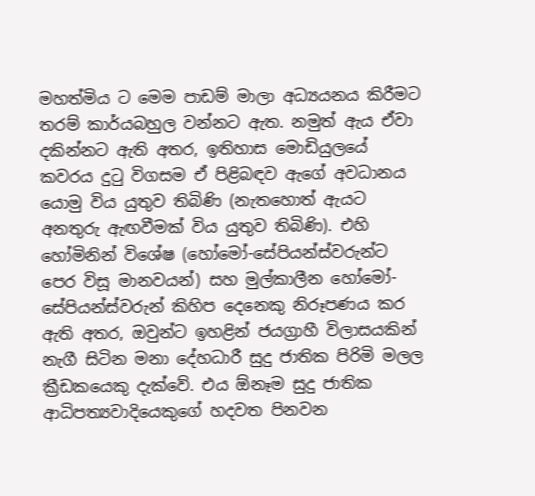මහත්මිය ට මෙම පාඩම් මාලා අධ්‍යයනය කිරීමට තරම් කාර්යබහුල වන්නට ඇත. නමුත් ඇය ඒවා දකින්නට ඇති අතර, ඉතිහාස මොඩියුලයේ කවරය දුටු විගසම ඒ පිළිබඳව ඇගේ අවධානය යොමු විය යුතුව තිබිණි (නැතහොත් ඇයට අනතුරු ඇඟවීමක් විය යුතුව තිබිණි). එහි හෝමිනින් විශේෂ (හෝමෝ-සේපියන්ස්වරුන්ට පෙර විසූ මානවයන්) සහ මුල්කාලීන හෝමෝ-සේපියන්ස්වරුන් කිහිප දෙනෙකු නිරූපණය කර ඇති අතර, ඔවුන්ට ඉහළින් ජයග්‍රාහී විලාසයකින් නැගී සිටින මනා දේහධාරී සුදු ජාතික පිරිමි මලල ක්‍රීඩකයෙකු දැක්වේ. එය ඕනෑම සුදු ජාතික ආධිපත්‍යවාදියෙකුගේ හදවත පිනවන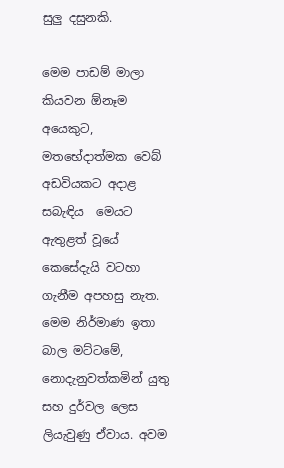සුලු දසුනකි.

මෙම පාඩම් මාලා කියවන ඕනෑම අයෙකුට, මතභේදාත්මක වෙබ් අඩවියකට අදාළ සබැඳිය  මෙයට ඇතුළත් වූයේ කෙසේදැයි වටහා ගැනීම අපහසු නැත. මෙම නිර්මාණ ඉතා බාල මට්ටමේ, නොදැනුවත්කමින් යුතු සහ දුර්වල ලෙස ලියැවුණු ඒවාය. අවම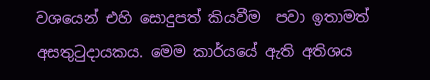වශයෙන් එහි සොදුපත් කියවීම  පවා ඉතාමත් අසතුටුදායකය. මෙම කාර්යයේ ඇති අතිශය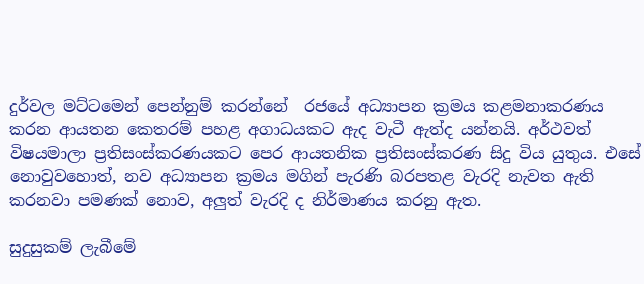දුර්වල මට්ටමෙන් පෙන්නුම් කරන්නේ  රජයේ අධ්‍යාපන ක්‍රමය කළමනාකරණය කරන ආයතන කෙතරම් පහළ අගාධයකට ඇද වැටී ඇත්ද යන්නයි. අර්ථවත් විෂයමාලා ප්‍රතිසංස්කරණයකට පෙර ආයතනික ප්‍රතිසංස්කරණ සිදු විය යුතුය. එසේ නොවුවහොත්, නව අධ්‍යාපන ක්‍රමය මගින් පැරණි බරපතළ වැරදි නැවත ඇති කරනවා පමණක් නොව, අලුත් වැරදි ද නිර්මාණය කරනු ඇත.

සුදුසුකම් ලැබීමේ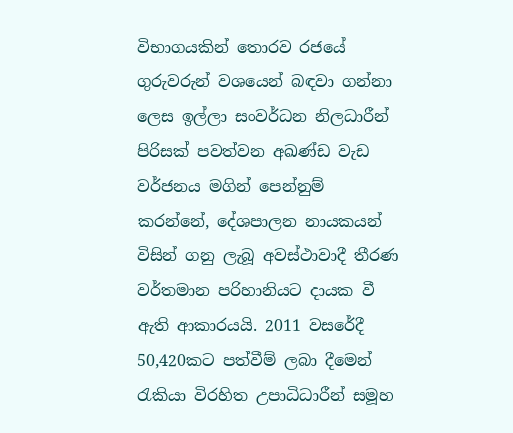විභාගයකින් තොරව රජයේ ගුරුවරුන් වශයෙන් බඳවා ගන්නා ලෙස ඉල්ලා සංවර්ධන නිලධාරීන් පිරිසක් පවත්වන අඛණ්ඩ වැඩ වර්ජනය මගින් පෙන්නුම් කරන්නේ, දේශපාලන නායකයන් විසින් ගනු ලැබූ අවස්ථාවාදී තීරණ වර්තමාන පරිහානියට දායක වී ඇති ආකාරයයි. 2011 වසරේදී 50,420කට පත්වීම් ලබා දීමෙන් රැකියා විරහිත උපාධිධාරීන් සමූහ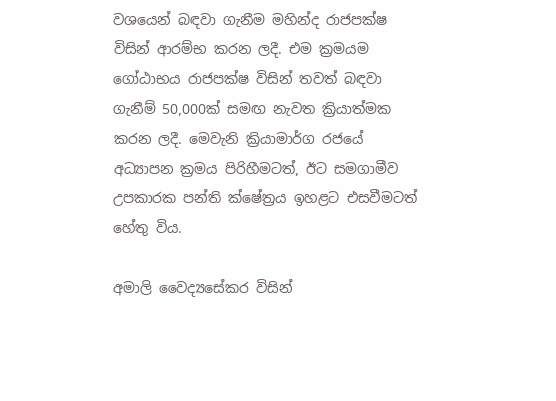වශයෙන් බඳවා ගැනීම මහින්ද රාජපක්ෂ විසින් ආරම්භ කරන ලදී. එම ක්‍රමයම ගෝඨාභය රාජපක්ෂ විසින් තවත් බඳවා ගැනීම් 50,000ක් සමඟ නැවත ක්‍රියාත්මක කරන ලදී. මෙවැනි ක්‍රියාමාර්ග රජයේ අධ්‍යාපන ක්‍රමය පිරිහීමටත්, ඊට සමගාමීව උපකාරක පන්ති ක්ෂේත්‍රය ඉහළට එසවීමටත් හේතු විය.

අමාලි වෛද්‍යසේකර විසින්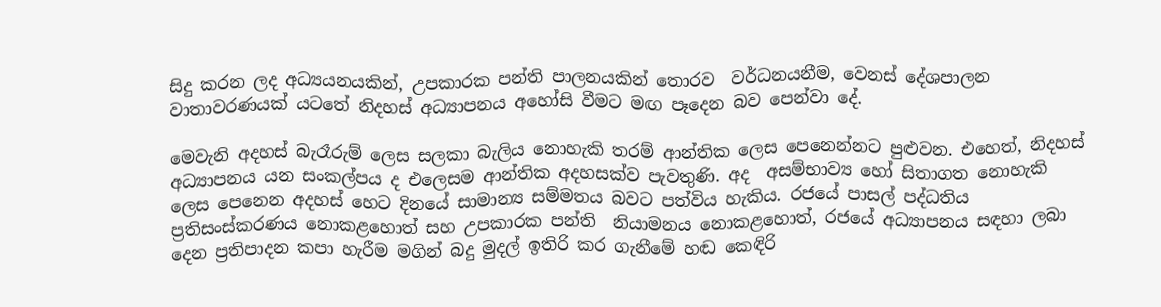සිදු කරන ලද අධ්‍යයනයකින්, උපකාරක පන්ති පාලනයකින් තොරව  වර්ධනයනීම, වෙනස් දේශපාලන වාතාවරණයක් යටතේ නිදහස් අධ්‍යාපනය අහෝසි වීමට මඟ පෑදෙන බව පෙන්වා දේ.

මෙවැනි අදහස් බැරෑරුම් ලෙස සලකා බැලිය නොහැකි තරම් ආන්තික ලෙස පෙනෙන්නට පුළුවන. එහෙත්, නිදහස් අධ්‍යාපනය යන සංකල්පය ද එලෙසම ආන්තික අදහසක්ව පැවතුණි. අද  අසම්භාව්‍ය හෝ සිතාගත නොහැකි ලෙස පෙනෙන අදහස් හෙට දිනයේ සාමාන්‍ය සම්මතය බවට පත්විය හැකිය. රජයේ පාසල් පද්ධතිය ප්‍රතිසංස්කරණය නොකළහොත් සහ උපකාරක පන්ති  නියාමනය නොකළහොත්, රජයේ අධ්‍යාපනය සඳහා ලබා දෙන ප්‍රතිපාදන කපා හැරීම මගින් බදු මුදල් ඉතිරි කර ගැනීමේ හඬ කෙඳිරි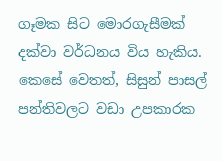ගෑමක සිට මොරගැසීමක් දක්වා වර්ධනය විය හැකිය. කෙසේ වෙතත්, සිසුන් පාසල් පන්තිවලට වඩා උපකාරක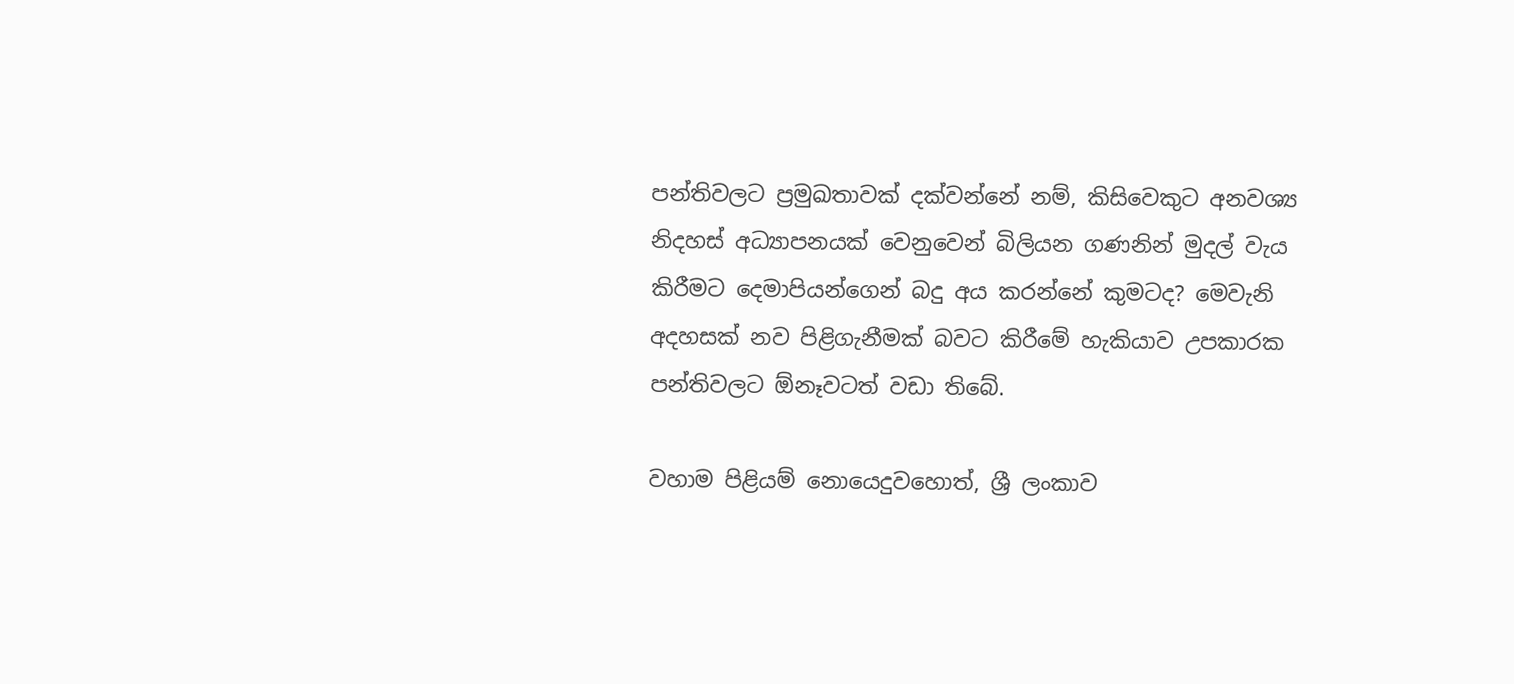පන්තිවලට ප්‍රමුඛතාවක් දක්වන්නේ නම්, කිසිවෙකුට අනවශ්‍ය නිදහස් අධ්‍යාපනයක් වෙනුවෙන් බිලියන ගණනින් මුදල් වැය කිරීමට දෙමාපියන්ගෙන් බදු අය කරන්නේ කුමටද? මෙවැනි අදහසක් නව පිළිගැනීමක් බවට කිරීමේ හැකියාව උපකාරක පන්තිවලට ඕනෑවටත් වඩා තිබේ.

වහාම පිළියම් නොයෙදුවහොත්, ශ්‍රී ලංකාව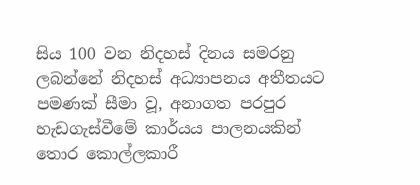සිය 100 වන නිදහස් දිනය සමරනු ලබන්නේ නිදහස් අධ්‍යාපනය අතීතයට පමණක් සීමා වූ, අනාගත පරපුර හැඩගැස්වීමේ කාර්යය පාලනයකින් තොර කොල්ලකාරී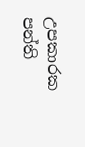උපකාරක පන්ති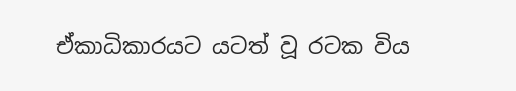ඒකාධිකාරයට යටත් වූ රටක විය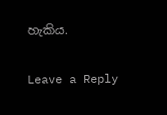හැකිය.

Leave a Reply